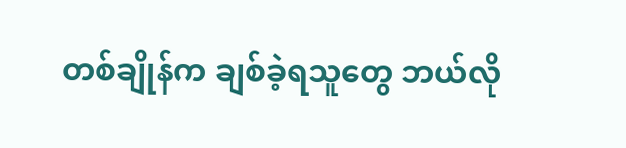တစ်ချိုန်က ချစ်ခဲ့ရသူတွေ ဘယ်လို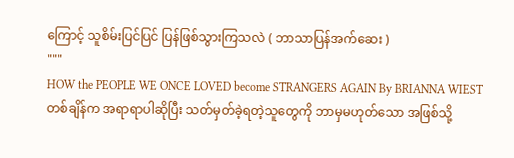ကြောင့် သူစိမ်းပြင်ပြင် ပြန်ဖြစ်သွားကြသလဲ ( ဘာသာပြန်အက်ဆေး )
"""
HOW the PEOPLE WE ONCE LOVED become STRANGERS AGAIN By BRIANNA WIEST
တစ်ချိန်က အရာရာပါဆိုပြီး သတ်မှတ်ခဲ့ရတဲ့သူတွေကို ဘာမှမဟုတ်သော အဖြစ်သို့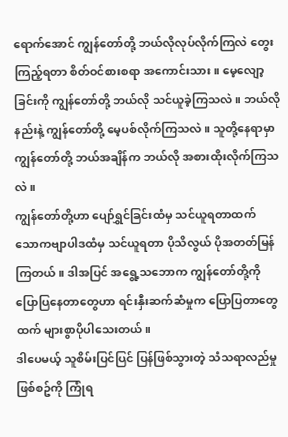ရောက်အောင် ကျွန်တော်တို့ ဘယ်လိုလုပ်လိုက်ကြလဲ တွေးကြည့်ရတာ စိတ်ဝင်စားစရာ အကောင်းသား။ မေ့လျော့ခြင်းကို ကျွန်တော်တို့ ဘယ်လို သင်ယူခဲ့ကြသလဲ။ ဘယ်လိုနည်းနဲ့ ကျွန်တော်တို့ မေ့ပစ်လိုက်ကြသလဲ။ သူတို့နေရာမှာ ကျွန်တော်တို့ ဘယ်အချိန်က ဘယ်လို အစားထိုးလိုက်ကြသလဲ။
ကျွန်တော်တို့ဟာ ပျော်ရွှင်ခြင်းထံမှ သင်ယူရတာထက် သောကဗျာပါဒထံမှ သင်ယူရတာ ပိုသိလွယ် ပိုအတတ်မြန်ကြတယ်။ ဒါအပြင် အရွေ့သဘောက ကျွန်တော်တို့ကို ပြောပြနေတာတွေဟာ ရင်းနှီးဆက်ဆံမှုက ပြောပြတာတွေထက် များစွာပိုပါသေးတယ်။
ဒါပေမယ့် သူစိမ်းပြင်ပြင် ပြန်ဖြစ်သွားတဲ့ သံသရာလည်မှုဖြစ်စဥ်ကို ကြုံရ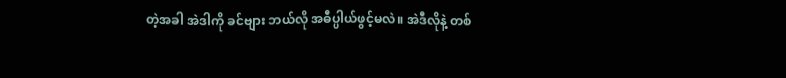တဲ့အခါ အဲဒါကို ခင်ဗျား ဘယ်လို အဓီပ္ပါယ်ဖွင့်မလဲ။ အဲဒီလိုနဲ့ တစ်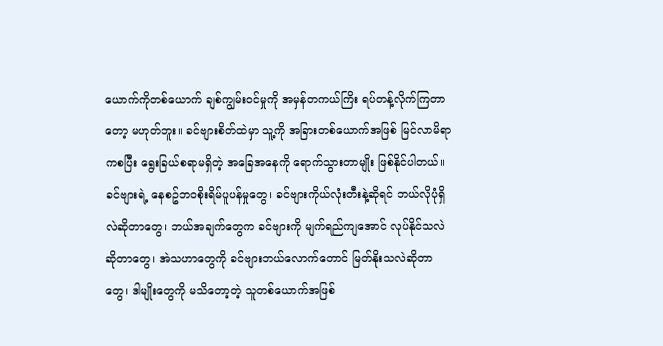ယောက်ကိုတစ်ယောက် ချစ်ကျွမ်းဝင်မှုကို အမှန်တကယ်ကြိး ရပ်တန့်လိုက်ကြတာတော့ မဟုတ်ဘူး။ ခင်ဗျားစိတ်ထဲမှာ သူ့ကို အခြားတစ်ယောက်အဖြစ် မြင်လာမိရာကစပြီး ရွေးခြယ်စရာမရှိတဲ့ အခြေအနေကို ရောက်သွားတာမျိုး ဖြစ်နိုင်ပါတယ်။ ခင်ဗျားရဲ့ နေစဥ်ဘဝစိုးရိမ်ပူပန်မှုတွေ၊ ခင်ဗျားကိုယ်လုံးတီးနဲ့ဆိုရင် ဘယ်လိုပုံရှိလဲဆိုတာတွေ၊ ဘယ်အချက်တွေက ခင်ဗျားကို မျက်ရည်ကျအောင် လုပ်နိုင်သလဲဆိုတာတွေ၊ အဲသဟာတွေကို ခင်ဗျားဘယ်လောက်တောင် မြတ်နိုးသလဲဆိုတာတွေ၊ ဒါမျိုးတွေကို မသိတော့တဲ့ သူတစ်ယောက်အဖြစ်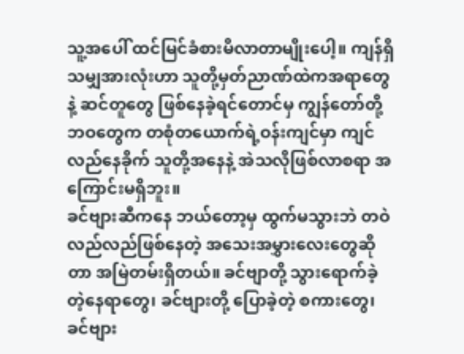သူ့အပေါ် ထင်မြင်ခံစားမိလာတာမျိုးပေါ့။ ကျန်ရှိသမျှအားလုံးဟာ သူတို့မှတ်ညာဏ်ထဲကအရာတွေနဲ့ ဆင်တူတွေ ဖြစ်နေခဲ့ရင်တောင်မှ ကျွန်တော်တို့ဘဝတွေက တစုံတယောက်ရဲ့ဝန်းကျင်မှာ ကျင်လည်နေခိုက် သူတို့အနေနဲ့ အဲသလိုဖြစ်လာစရာ အကြောင်းမရှိဘူး။
ခင်ဗျားဆီကနေ ဘယ်တော့မှ ထွက်မသွားဘဲ တဝဲလည်လည်ဖြစ်နေတဲ့ အသေးအမွှားလေးတွေဆိုတာ အမြဲတမ်းရှိတယ်။ ခင်ဗျာတို့ သွားရောက်ခဲ့တဲ့နေရာတွေ၊ ခင်ဗျားတို့ ပြောခဲ့တဲ့ စကားတွေ၊ ခင်ဗျား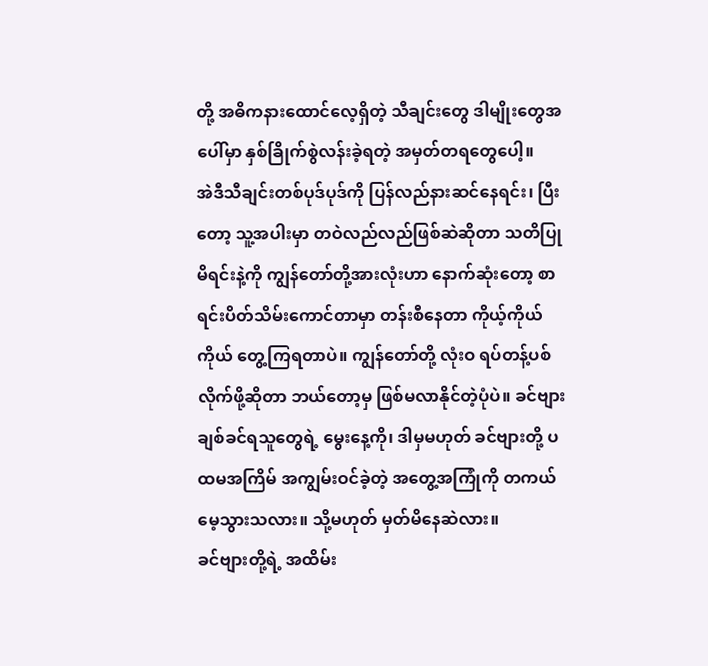တို့ အဓိကနားထောင်လေ့ရှိတဲ့ သီချင်းတွေ ဒါမျိုးတွေအပေါ်မှာ နှစ်ခြိုက်စွဲလန်းခဲ့ရတဲ့ အမှတ်တရတွေပေါ့။
အဲဒီသီချင်းတစ်ပုဒ်ပုဒ်ကို ပြန်လည်နားဆင်နေရင်း၊ ပြီးတော့ သူ့အပါးမှာ တဝဲလည်လည်ဖြစ်ဆဲဆိုတာ သတိပြုမိရင်းနဲ့ကို ကျွန်တော်တို့အားလုံးဟာ နောက်ဆုံးတော့ စာရင်းပိတ်သိမ်းကောင်တာမှာ တန်းစီနေတာ ကိုယ့်ကိုယ်ကိုယ် တွေ့ကြရတာပဲ။ ကျွန်တော်တို့ လုံးဝ ရပ်တန့်ပစ်လိုက်ဖို့ဆိုတာ ဘယ်တော့မှ ဖြစ်မလာနိုင်တဲ့ပုံပဲ။ ခင်ဗျား ချစ်ခင်ရသူတွေရဲ့ မွေးနေ့ကို၊ ဒါမှမဟုတ် ခင်ဗျားတို့ ပထမအကြိမ် အကျွမ်းဝင်ခဲ့တဲ့ အတွေ့အကြုံကို တကယ်မေ့သွားသလား။ သို့မဟုတ် မှတ်မိနေဆဲလား။
ခင်ဗျားတို့ရဲ့ အထိမ်း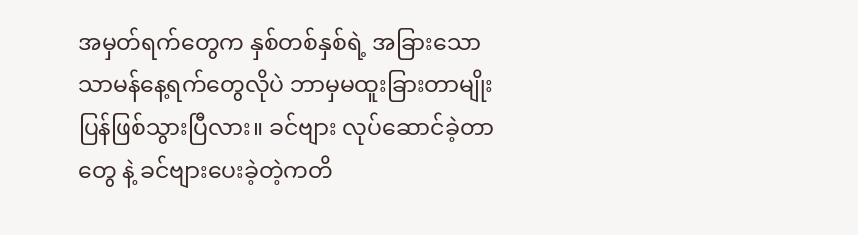အမှတ်ရက်တွေက နှစ်တစ်နှစ်ရဲ့ အခြားသောသာမန်နေ့ရက်တွေလိုပဲ ဘာမှမထူးခြားတာမျိုး ပြန်ဖြစ်သွားပြီလား။ ခင်ဗျား လုပ်ဆောင်ခဲ့တာတွေ နဲ့ ခင်ဗျားပေးခဲ့တဲ့ကတိ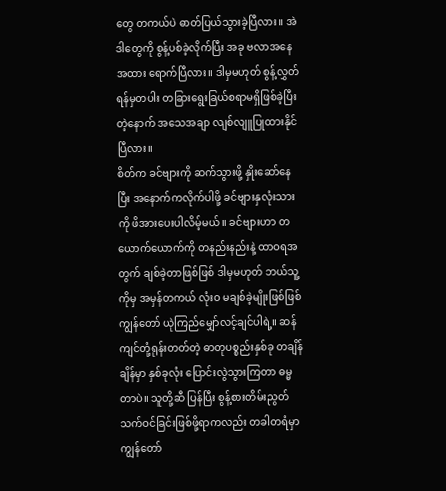တွေ တကယ်ပဲ ဓာတ်ပြယ်သွားခဲ့ပြီလား။ အဲဒါတွေကို စွန့်ပစ်ခဲ့လိုက်ပြီး အခု ဗလာအနေအထား ရောက်ပြီလား။ ဒါမှမဟုတ် စွန့်လွှတ်ရန်မှတပါး တခြားရွေးခြယ်စရာမရှိဖြစ်ခဲ့ပြီးတဲ့နောက် အသေအချာ လျစ်လျူပြုထားနိုင်ပြီလား။
စိတ်က ခင်ဗျားကို ဆက်သွားဖို့ နှိုးဆော်နေပြီး အနောက်ကလိုက်ပါဖို့ ခင်ဗျားနှလုံးသားကို ဖိအားပေးပါလိမ့်မယ်။ ခင်ဗျားဟာ တယောက်ယောက်ကို တနည်းနည်းနဲ့ ထာဝရအတွက် ချစ်ခဲ့တာဖြစ်ဖြစ် ဒါမှမဟုတ် ဘယ်သူ့ကိုမှ အမှန်တကယ် လုံးဝ မချစ်ခဲ့မျိုးဖြစ်ဖြစ်ကျွန်တော် ယုဲကြည်မျှော်လင့်ချင်ပါရဲ့။ ဆန်ကျင်တုံ့ရုန်းတတ်တဲ့ ဓာတုပစ္စည်းနှစ်ခု တချိန်ချိန်မှာ နှစ်ခုလုံး ပြောင်းလွဲသွားကြတာ ဓမ္မတာပဲ။ သူတို့ဆီ ပြန်ပြီး စွန့်စားတိမ်းညွတ်သက်ဝင်ခြင်းဖြစ်ဖို့ရာကလည်း တခါတရံမှာ ကျွန်တော်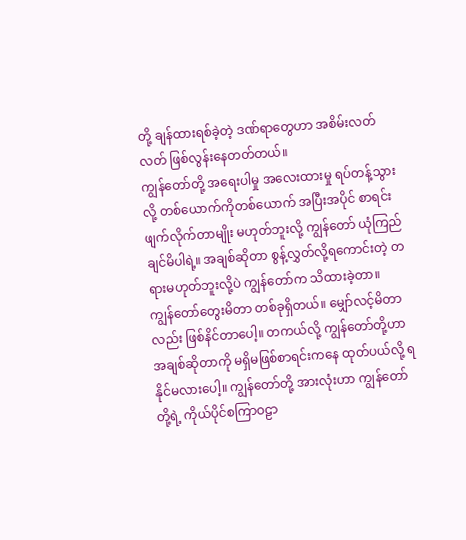တို့ ချန်ထားရစ်ခဲ့တဲ့ ဒဏ်ရာတွေဟာ အစိမ်းလတ်လတ် ဖြစ်လွန်းနေတတ်တယ်။
ကျွန်တော်တို့ အရေးပါမှု အလေးထားမှု ရပ်တန့်သွားလို့ တစ်ယောက်ကိုတစ်ယောက် အပြီးအပိုင် စာရင်းဖျက်လိုက်တာမျိုး မဟုတ်ဘူးလို့ ကျွန်တော် ယုံကြည်ချင်မိပါရဲ့။ အချစ်ဆိုတာ စွန့်လွှတ်လို့ရကောင်းတဲ့ တရားမဟုတ်ဘူးလို့ပဲ ကျွန်တော်က သိထားခဲ့တာ။
ကျွန်တော်တွေးမိတာ တစ်ခုရှိတယ်။ မျှော်လင့်မိတာလည်း ဖြစ်နိင်တာပေါ့။ တကယ်လို့ ကျွန်တော်တို့ဟာ အချစ်ဆိုတာကို မရှိမဖြစ်စာရင်းကနေ ထုတ်ပယ်လို့ ရနိုင်မလားပေါ့။ ကျွန်တော်တို့ အားလုံးဟာ ကျွန်တော်တို့ရဲ့ ကိုယ်ပိုင်စကြာဝဠာ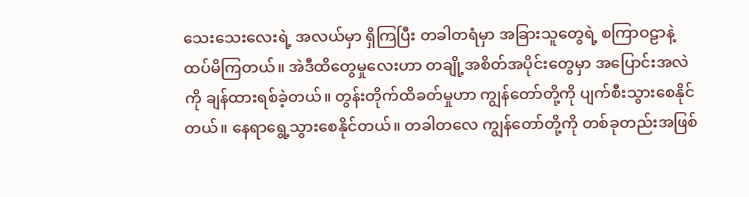သေးသေးလေးရဲ့ အလယ်မှာ ရှိကြပြီး တခါတရံမှာ အခြားသူတွေရဲ့ စကြာဝဠာနဲ့ ထပ်မိကြတယ်။ အဲဒီထိတွေမှုလေးဟာ တချို့အစိတ်အပိုင်းတွေမှာ အပြောင်းအလဲကို ချန်ထားရစ်ခဲ့တယ်။ တွန်းတိုက်ထိခတ်မှုဟာ ကျွန်တော်တို့ကို ပျက်စီးသွားစေနိုင်တယ်။ နေရာရွေ့သွားစေနိုင်တယ်။ တခါတလေ ကျွန်တော်တို့ကို တစ်ခုတည်းအဖြစ်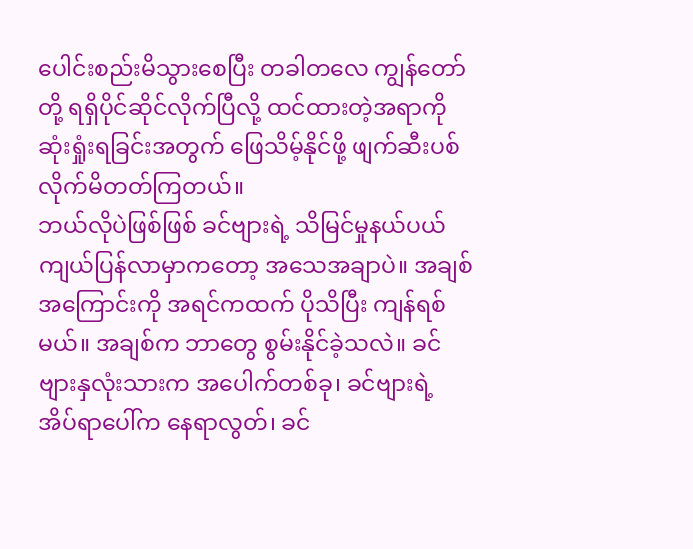ပေါင်းစည်းမိသွားစေပြီး တခါတလေ ကျွန်တော်တို့ ရရှိပိုင်ဆိုင်လိုက်ပြီလို့ ထင်ထားတဲ့အရာကို ဆုံးရှုံးရခြင်းအတွက် ဖြေသိမ့်နိုင်ဖို့ ဖျက်ဆီးပစ်လိုက်မိတတ်ကြတယ်။
ဘယ်လိုပဲဖြစ်ဖြစ် ခင်ဗျားရဲ့ သိမြင်မှုနယ်ပယ် ကျယ်ပြန်လာမှာကတော့ အသေအချာပဲ။ အချစ်အကြောင်းကို အရင်ကထက် ပိုသိပြီး ကျန်ရစ်မယ်။ အချစ်က ဘာတွေ စွမ်းနိုင်ခဲ့သလဲ။ ခင်ဗျားနှလုံးသားက အပေါက်တစ်ခု၊ ခင်ဗျားရဲ့ အိပ်ရာပေါ်က နေရာလွတ်၊ ခင်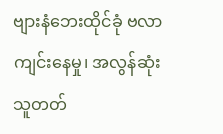ဗျားနံဘေးထိုင်ခုံ ဗလာကျင်းနေမှု၊ အလွန်ဆုံး သူတတ်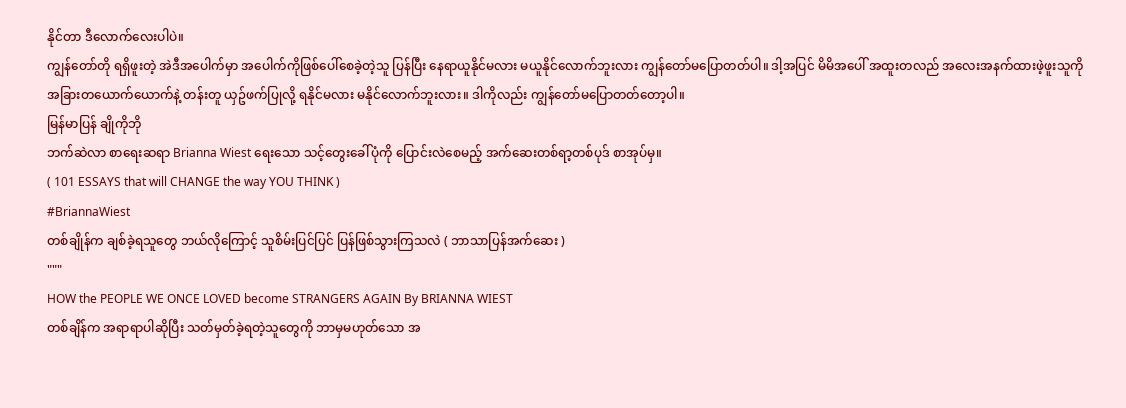နိုင်တာ ဒီလောက်လေးပါပဲ။
ကျွန်တော်တို ရရှိဖူးတဲ့ အဲဒီအပေါက်မှာ အပေါက်ကိုဖြစ်ပေါ်စေခဲ့တဲ့သူ ပြန်ပြီး နေရာယူနိုင်မလား မယူနိုင်လောက်ဘူးလား ကျွန်တော်မပြောတတ်ပါ။ ဒါ့အပြင် မိမိအပေါ် အထူးတလည် အလေးအနက်ထားဖဲ့ဖူးသူကို အခြားတယောက်ယောက်နဲ့ တန်းတူ ယှဥ်ဖက်ပြုလို့ ရနိုင်မလား မနိုင်လောက်ဘူးလား။ ဒါကိုလည်း ကျွန်တော်မပြောတတ်တော့ပါ။
မြန်မာပြန် ချိုကိုဘို
ဘက်ဆဲလာ စာရေးဆရာ Brianna Wiest ရေးသော သင့်တွေးခေါ်ပုံကို ပြောင်းလဲစေမည့် အက်ဆေးတစ်ရာ့တစ်ပုဒ် စာအုပ်မှ။
( 101 ESSAYS that will CHANGE the way YOU THINK )
#BriannaWiest
တစ်ချိုန်က ချစ်ခဲ့ရသူတွေ ဘယ်လိုကြောင့် သူစိမ်းပြင်ပြင် ပြန်ဖြစ်သွားကြသလဲ ( ဘာသာပြန်အက်ဆေး )
"""
HOW the PEOPLE WE ONCE LOVED become STRANGERS AGAIN By BRIANNA WIEST
တစ်ချိန်က အရာရာပါဆိုပြီး သတ်မှတ်ခဲ့ရတဲ့သူတွေကို ဘာမှမဟုတ်သော အ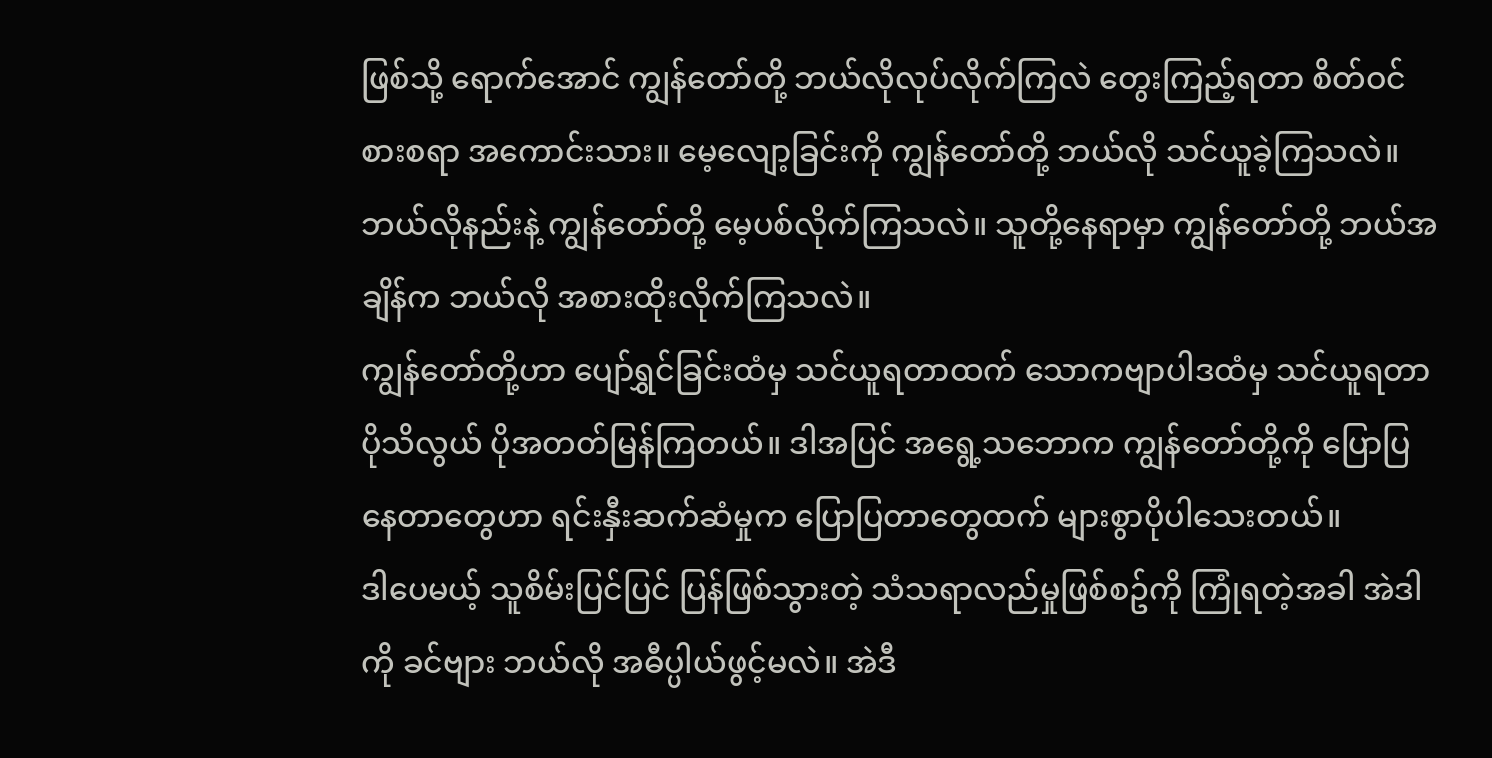ဖြစ်သို့ ရောက်အောင် ကျွန်တော်တို့ ဘယ်လိုလုပ်လိုက်ကြလဲ တွေးကြည့်ရတာ စိတ်ဝင်စားစရာ အကောင်းသား။ မေ့လျော့ခြင်းကို ကျွန်တော်တို့ ဘယ်လို သင်ယူခဲ့ကြသလဲ။ ဘယ်လိုနည်းနဲ့ ကျွန်တော်တို့ မေ့ပစ်လိုက်ကြသလဲ။ သူတို့နေရာမှာ ကျွန်တော်တို့ ဘယ်အချိန်က ဘယ်လို အစားထိုးလိုက်ကြသလဲ။
ကျွန်တော်တို့ဟာ ပျော်ရွှင်ခြင်းထံမှ သင်ယူရတာထက် သောကဗျာပါဒထံမှ သင်ယူရတာ ပိုသိလွယ် ပိုအတတ်မြန်ကြတယ်။ ဒါအပြင် အရွေ့သဘောက ကျွန်တော်တို့ကို ပြောပြနေတာတွေဟာ ရင်းနှီးဆက်ဆံမှုက ပြောပြတာတွေထက် များစွာပိုပါသေးတယ်။
ဒါပေမယ့် သူစိမ်းပြင်ပြင် ပြန်ဖြစ်သွားတဲ့ သံသရာလည်မှုဖြစ်စဥ်ကို ကြုံရတဲ့အခါ အဲဒါကို ခင်ဗျား ဘယ်လို အဓီပ္ပါယ်ဖွင့်မလဲ။ အဲဒီ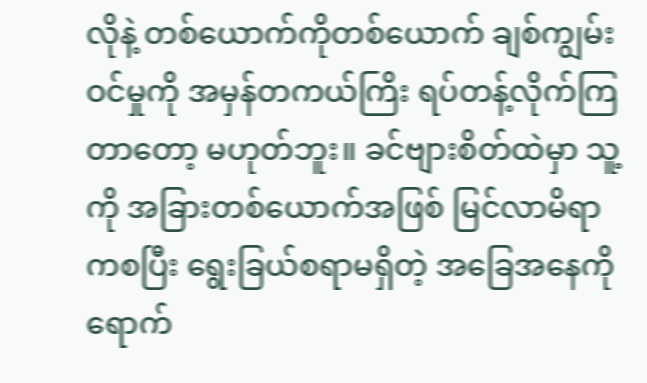လိုနဲ့ တစ်ယောက်ကိုတစ်ယောက် ချစ်ကျွမ်းဝင်မှုကို အမှန်တကယ်ကြိး ရပ်တန့်လိုက်ကြတာတော့ မဟုတ်ဘူး။ ခင်ဗျားစိတ်ထဲမှာ သူ့ကို အခြားတစ်ယောက်အဖြစ် မြင်လာမိရာကစပြီး ရွေးခြယ်စရာမရှိတဲ့ အခြေအနေကို ရောက်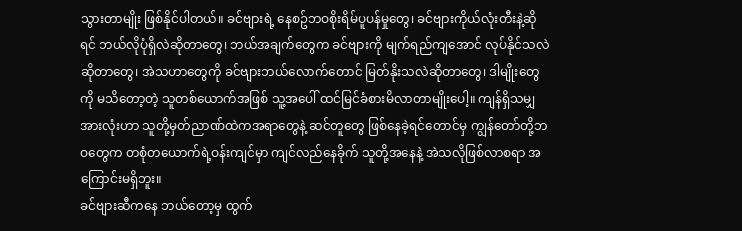သွားတာမျိုး ဖြစ်နိုင်ပါတယ်။ ခင်ဗျားရဲ့ နေစဥ်ဘဝစိုးရိမ်ပူပန်မှုတွေ၊ ခင်ဗျားကိုယ်လုံးတီးနဲ့ဆိုရင် ဘယ်လိုပုံရှိလဲဆိုတာတွေ၊ ဘယ်အချက်တွေက ခင်ဗျားကို မျက်ရည်ကျအောင် လုပ်နိုင်သလဲဆိုတာတွေ၊ အဲသဟာတွေကို ခင်ဗျားဘယ်လောက်တောင် မြတ်နိုးသလဲဆိုတာတွေ၊ ဒါမျိုးတွေကို မသိတော့တဲ့ သူတစ်ယောက်အဖြစ် သူ့အပေါ် ထင်မြင်ခံစားမိလာတာမျိုးပေါ့။ ကျန်ရှိသမျှအားလုံးဟာ သူတို့မှတ်ညာဏ်ထဲကအရာတွေနဲ့ ဆင်တူတွေ ဖြစ်နေခဲ့ရင်တောင်မှ ကျွန်တော်တို့ဘဝတွေက တစုံတယောက်ရဲ့ဝန်းကျင်မှာ ကျင်လည်နေခိုက် သူတို့အနေနဲ့ အဲသလိုဖြစ်လာစရာ အကြောင်းမရှိဘူး။
ခင်ဗျားဆီကနေ ဘယ်တော့မှ ထွက်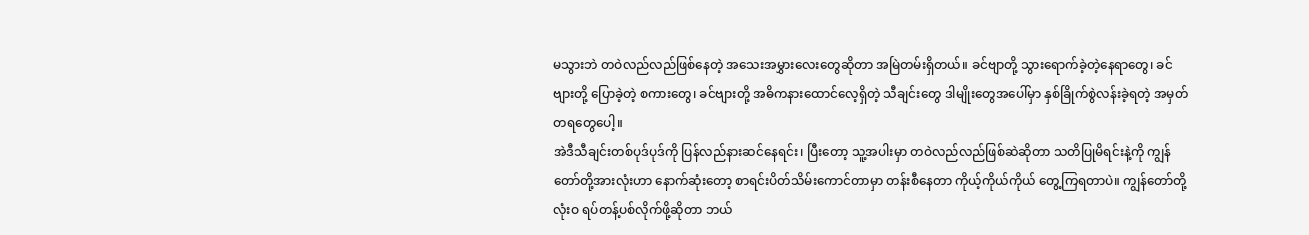မသွားဘဲ တဝဲလည်လည်ဖြစ်နေတဲ့ အသေးအမွှားလေးတွေဆိုတာ အမြဲတမ်းရှိတယ်။ ခင်ဗျာတို့ သွားရောက်ခဲ့တဲ့နေရာတွေ၊ ခင်ဗျားတို့ ပြောခဲ့တဲ့ စကားတွေ၊ ခင်ဗျားတို့ အဓိကနားထောင်လေ့ရှိတဲ့ သီချင်းတွေ ဒါမျိုးတွေအပေါ်မှာ နှစ်ခြိုက်စွဲလန်းခဲ့ရတဲ့ အမှတ်တရတွေပေါ့။
အဲဒီသီချင်းတစ်ပုဒ်ပုဒ်ကို ပြန်လည်နားဆင်နေရင်း၊ ပြီးတော့ သူ့အပါးမှာ တဝဲလည်လည်ဖြစ်ဆဲဆိုတာ သတိပြုမိရင်းနဲ့ကို ကျွန်တော်တို့အားလုံးဟာ နောက်ဆုံးတော့ စာရင်းပိတ်သိမ်းကောင်တာမှာ တန်းစီနေတာ ကိုယ့်ကိုယ်ကိုယ် တွေ့ကြရတာပဲ။ ကျွန်တော်တို့ လုံးဝ ရပ်တန့်ပစ်လိုက်ဖို့ဆိုတာ ဘယ်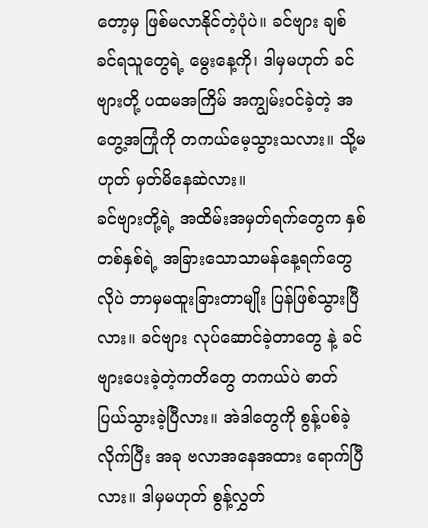တော့မှ ဖြစ်မလာနိုင်တဲ့ပုံပဲ။ ခင်ဗျား ချစ်ခင်ရသူတွေရဲ့ မွေးနေ့ကို၊ ဒါမှမဟုတ် ခင်ဗျားတို့ ပထမအကြိမ် အကျွမ်းဝင်ခဲ့တဲ့ အတွေ့အကြုံကို တကယ်မေ့သွားသလား။ သို့မဟုတ် မှတ်မိနေဆဲလား။
ခင်ဗျားတို့ရဲ့ အထိမ်းအမှတ်ရက်တွေက နှစ်တစ်နှစ်ရဲ့ အခြားသောသာမန်နေ့ရက်တွေလိုပဲ ဘာမှမထူးခြားတာမျိုး ပြန်ဖြစ်သွားပြီလား။ ခင်ဗျား လုပ်ဆောင်ခဲ့တာတွေ နဲ့ ခင်ဗျားပေးခဲ့တဲ့ကတိတွေ တကယ်ပဲ ဓာတ်ပြယ်သွားခဲ့ပြီလား။ အဲဒါတွေကို စွန့်ပစ်ခဲ့လိုက်ပြီး အခု ဗလာအနေအထား ရောက်ပြီလား။ ဒါမှမဟုတ် စွန့်လွှတ်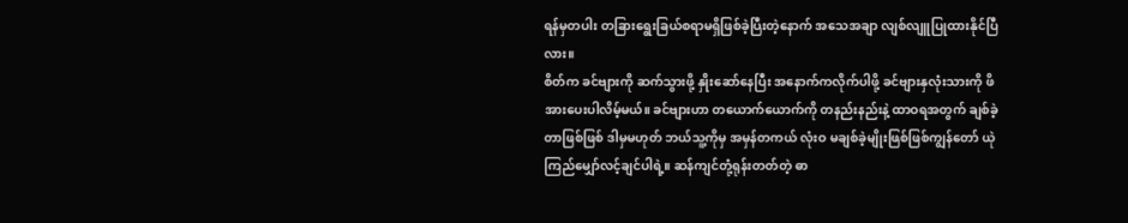ရန်မှတပါး တခြားရွေးခြယ်စရာမရှိဖြစ်ခဲ့ပြီးတဲ့နောက် အသေအချာ လျစ်လျူပြုထားနိုင်ပြီလား။
စိတ်က ခင်ဗျားကို ဆက်သွားဖို့ နှိုးဆော်နေပြီး အနောက်ကလိုက်ပါဖို့ ခင်ဗျားနှလုံးသားကို ဖိအားပေးပါလိမ့်မယ်။ ခင်ဗျားဟာ တယောက်ယောက်ကို တနည်းနည်းနဲ့ ထာဝရအတွက် ချစ်ခဲ့တာဖြစ်ဖြစ် ဒါမှမဟုတ် ဘယ်သူ့ကိုမှ အမှန်တကယ် လုံးဝ မချစ်ခဲ့မျိုးဖြစ်ဖြစ်ကျွန်တော် ယုဲကြည်မျှော်လင့်ချင်ပါရဲ့။ ဆန်ကျင်တုံ့ရုန်းတတ်တဲ့ ဓာ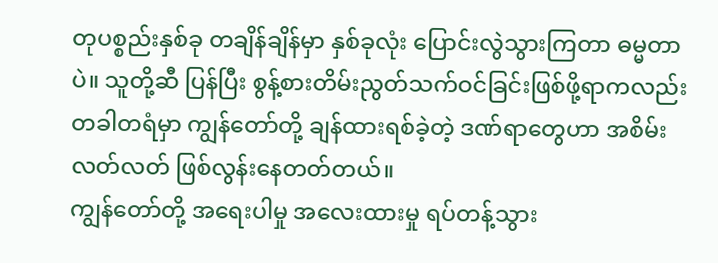တုပစ္စည်းနှစ်ခု တချိန်ချိန်မှာ နှစ်ခုလုံး ပြောင်းလွဲသွားကြတာ ဓမ္မတာပဲ။ သူတို့ဆီ ပြန်ပြီး စွန့်စားတိမ်းညွတ်သက်ဝင်ခြင်းဖြစ်ဖို့ရာကလည်း တခါတရံမှာ ကျွန်တော်တို့ ချန်ထားရစ်ခဲ့တဲ့ ဒဏ်ရာတွေဟာ အစိမ်းလတ်လတ် ဖြစ်လွန်းနေတတ်တယ်။
ကျွန်တော်တို့ အရေးပါမှု အလေးထားမှု ရပ်တန့်သွား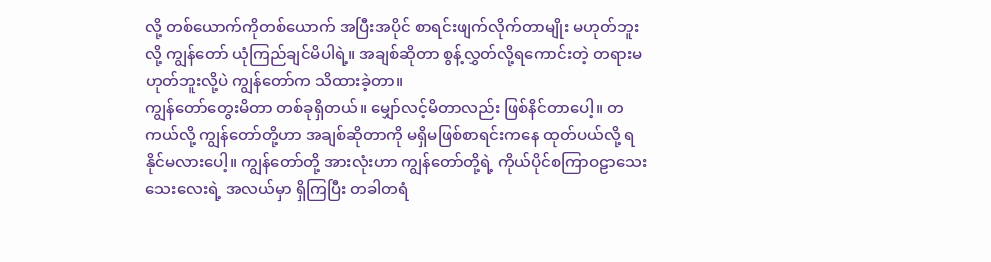လို့ တစ်ယောက်ကိုတစ်ယောက် အပြီးအပိုင် စာရင်းဖျက်လိုက်တာမျိုး မဟုတ်ဘူးလို့ ကျွန်တော် ယုံကြည်ချင်မိပါရဲ့။ အချစ်ဆိုတာ စွန့်လွှတ်လို့ရကောင်းတဲ့ တရားမဟုတ်ဘူးလို့ပဲ ကျွန်တော်က သိထားခဲ့တာ။
ကျွန်တော်တွေးမိတာ တစ်ခုရှိတယ်။ မျှော်လင့်မိတာလည်း ဖြစ်နိင်တာပေါ့။ တကယ်လို့ ကျွန်တော်တို့ဟာ အချစ်ဆိုတာကို မရှိမဖြစ်စာရင်းကနေ ထုတ်ပယ်လို့ ရနိုင်မလားပေါ့။ ကျွန်တော်တို့ အားလုံးဟာ ကျွန်တော်တို့ရဲ့ ကိုယ်ပိုင်စကြာဝဠာသေးသေးလေးရဲ့ အလယ်မှာ ရှိကြပြီး တခါတရံ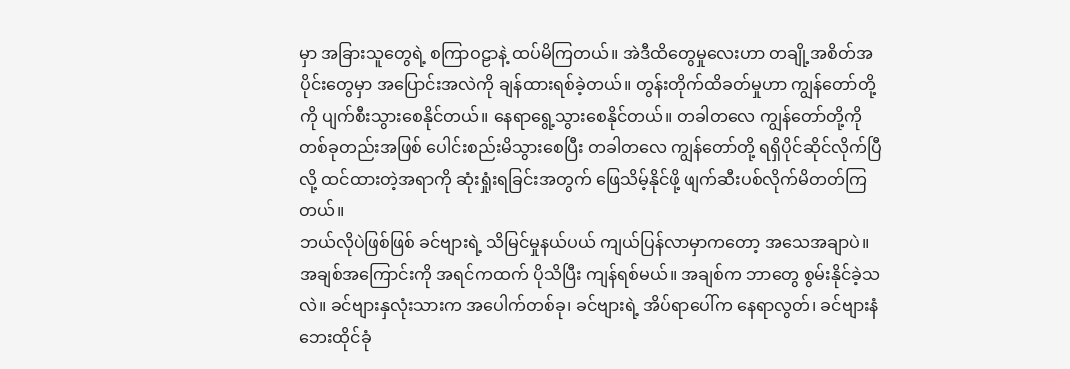မှာ အခြားသူတွေရဲ့ စကြာဝဠာနဲ့ ထပ်မိကြတယ်။ အဲဒီထိတွေမှုလေးဟာ တချို့အစိတ်အပိုင်းတွေမှာ အပြောင်းအလဲကို ချန်ထားရစ်ခဲ့တယ်။ တွန်းတိုက်ထိခတ်မှုဟာ ကျွန်တော်တို့ကို ပျက်စီးသွားစေနိုင်တယ်။ နေရာရွေ့သွားစေနိုင်တယ်။ တခါတလေ ကျွန်တော်တို့ကို တစ်ခုတည်းအဖြစ် ပေါင်းစည်းမိသွားစေပြီး တခါတလေ ကျွန်တော်တို့ ရရှိပိုင်ဆိုင်လိုက်ပြီလို့ ထင်ထားတဲ့အရာကို ဆုံးရှုံးရခြင်းအတွက် ဖြေသိမ့်နိုင်ဖို့ ဖျက်ဆီးပစ်လိုက်မိတတ်ကြတယ်။
ဘယ်လိုပဲဖြစ်ဖြစ် ခင်ဗျားရဲ့ သိမြင်မှုနယ်ပယ် ကျယ်ပြန်လာမှာကတော့ အသေအချာပဲ။ အချစ်အကြောင်းကို အရင်ကထက် ပိုသိပြီး ကျန်ရစ်မယ်။ အချစ်က ဘာတွေ စွမ်းနိုင်ခဲ့သလဲ။ ခင်ဗျားနှလုံးသားက အပေါက်တစ်ခု၊ ခင်ဗျားရဲ့ အိပ်ရာပေါ်က နေရာလွတ်၊ ခင်ဗျားနံဘေးထိုင်ခုံ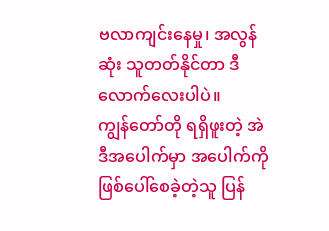ဗလာကျင်းနေမှု၊ အလွန်ဆုံး သူတတ်နိုင်တာ ဒီလောက်လေးပါပဲ။
ကျွန်တော်တို ရရှိဖူးတဲ့ အဲဒီအပေါက်မှာ အပေါက်ကိုဖြစ်ပေါ်စေခဲ့တဲ့သူ ပြန်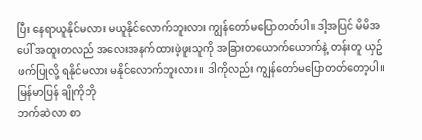ပြီး နေရာယူနိုင်မလား မယူနိုင်လောက်ဘူးလား ကျွန်တော်မပြောတတ်ပါ။ ဒါ့အပြင် မိမိအပေါ် အထူးတလည် အလေးအနက်ထားဖဲ့ဖူးသူကို အခြားတယောက်ယောက်နဲ့ တန်းတူ ယှဥ်ဖက်ပြုလို့ ရနိုင်မလား မနိုင်လောက်ဘူးလား။ ဒါကိုလည်း ကျွန်တော်မပြောတတ်တော့ပါ။
မြန်မာပြန် ချိုကိုဘို
ဘက်ဆဲလာ စာ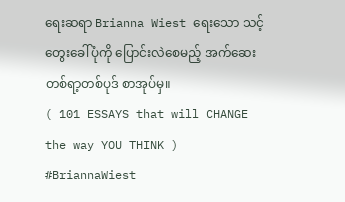ရေးဆရာ Brianna Wiest ရေးသော သင့်တွေးခေါ်ပုံကို ပြောင်းလဲစေမည့် အက်ဆေးတစ်ရာ့တစ်ပုဒ် စာအုပ်မှ။
( 101 ESSAYS that will CHANGE the way YOU THINK )
#BriannaWiest